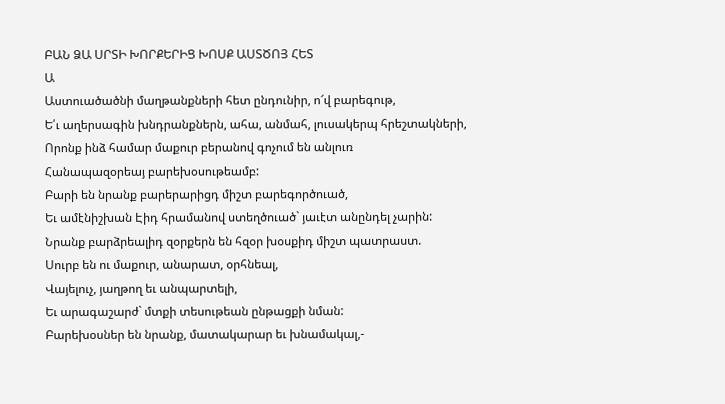ԲԱՆ ՁԱ ՍՐՏԻ ԽՈՐՔԵՐԻՑ ԽՈՍՔ ԱՍՏԾՈՅ ՀԵՏ
Ա
Աստուածածնի մաղթանքների հետ ընդունիր, ո՜վ բարեգութ,
Ե՛ւ աղերսագին խնդրանքներն, ահա, անմահ, լուսակերպ հրեշտակների,
Որոնք ինձ համար մաքուր բերանով գոչում են անլուռ
Հանապազօրեայ բարեխօսութեամբ:
Բարի են նրանք բարերարիցդ միշտ բարեգործուած,
Եւ ամէնիշխան Էիդ հրամանով ստեղծուած` յաւէտ անընդել չարին:
Նրանք բարձրեալիդ զօրքերն են հզօր խօսքիդ միշտ պատրաստ.
Սուրբ են ու մաքուր, անարատ, օրհնեալ,
Վայելուչ, յաղթող եւ անպարտելի,
Եւ արագաշարժ` մտքի տեսութեան ընթացքի նման:
Բարեխօսներ են նրանք, մատակարար եւ խնամակալ,-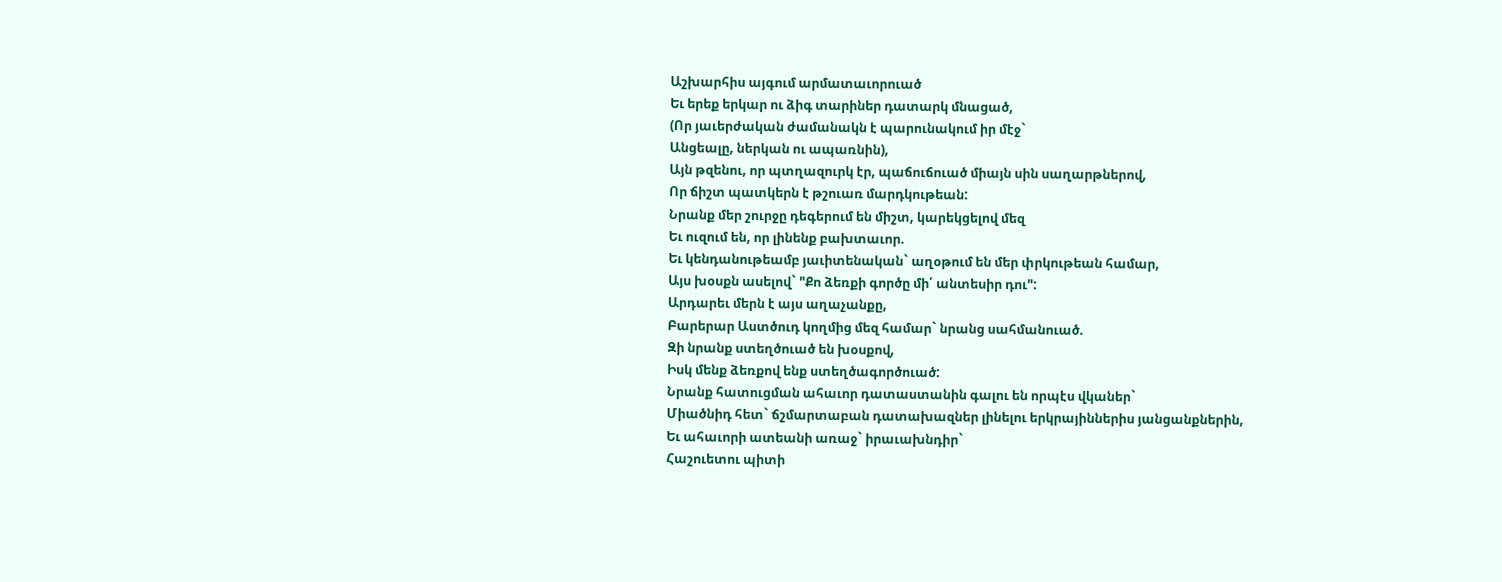Աշխարհիս այգում արմատաւորուած
Եւ երեք երկար ու ձիգ տարիներ դատարկ մնացած,
(Որ յաւերժական ժամանակն է պարունակում իր մէջ`
Անցեալը, ներկան ու ապառնին),
Այն թզենու, որ պտղազուրկ էր, պաճուճուած միայն սին սաղարթներով,
Որ ճիշտ պատկերն է թշուառ մարդկութեան:
Նրանք մեր շուրջը դեգերում են միշտ, կարեկցելով մեզ
Եւ ուզում են, որ լինենք բախտաւոր.
Եւ կենդանութեամբ յաւիտենական` աղօթում են մեր փրկութեան համար,
Այս խօսքն ասելով` "Քո ձեռքի գործը մի՛ անտեսիր դու":
Արդարեւ մերն է այս աղաչանքը,
Բարերար Աստծուդ կողմից մեզ համար` նրանց սահմանուած.
Զի նրանք ստեղծուած են խօսքով,
Իսկ մենք ձեռքով ենք ստեղծագործուած:
Նրանք հատուցման ահաւոր դատաստանին գալու են որպէս վկաներ`
Միածնիդ հետ` ճշմարտաբան դատախազներ լինելու երկրայիններիս յանցանքներին,
Եւ ահաւորի ատեանի առաջ` իրաւախնդիր`
Հաշուետու պիտի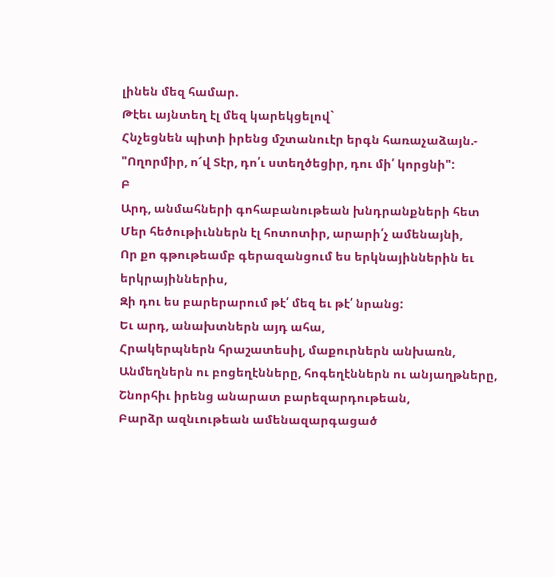լինեն մեզ համար.
Թէեւ այնտեղ էլ մեզ կարեկցելով`
Հնչեցնեն պիտի իրենց մշտանուէր երգն հառաչաձայն.-
"Ողորմիր, ո՜վ Տէր, դո՛ւ ստեղծեցիր, դու մի՛ կորցնի":
Բ
Արդ, անմահների գոհաբանութեան խնդրանքների հետ
Մեր հեծութիւններն էլ հոտոտիր, արարի՛չ ամենայնի,
Որ քո գթութեամբ գերազանցում ես երկնայիններին եւ երկրայիններիս,
Զի դու ես բարերարում թէ՛ մեզ եւ թէ՛ նրանց:
Եւ արդ, անախտներն այդ ահա,
Հրակերպներն հրաշատեսիլ, մաքուրներն անխառն,
Անմեղներն ու բոցեղէնները, հոգեղէններն ու անյաղթները,
Շնորհիւ իրենց անարատ բարեզարդութեան,
Բարձր ազնւութեան ամենազարգացած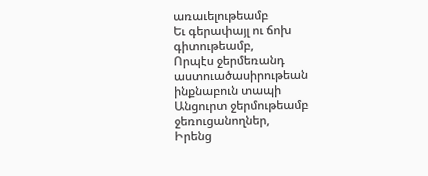առաւելութեամբ
Եւ գերափայլ ու ճոխ գիտութեամբ,
Որպէս ջերմեռանդ աստուածասիրութեան ինքնաբուն տապի
Անցուրտ ջերմութեամբ ջեռուցանողներ,
Իրենց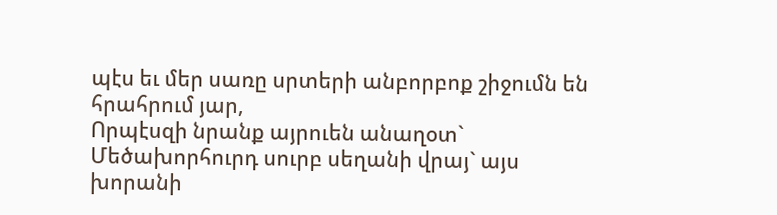պէս եւ մեր սառը սրտերի անբորբոք շիջումն են հրահրում յար,
Որպէսզի նրանք այրուեն անաղօտ`
Մեծախորհուրդ սուրբ սեղանի վրայ` այս խորանի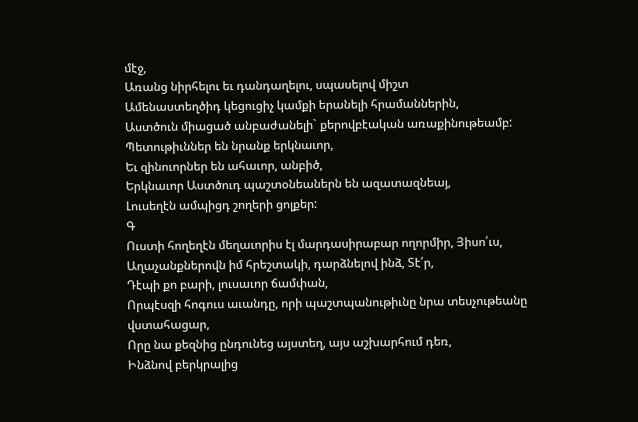մէջ,
Առանց նիրհելու եւ դանդաղելու, սպասելով միշտ
Ամենաստեղծիդ կեցուցիչ կամքի երանելի հրամաններին,
Աստծուն միացած անբաժանելի` քերովբէական առաքինութեամբ:
Պետութիւններ են նրանք երկնաւոր,
Եւ զինուորներ են ահաւոր, անբիծ,
Երկնաւոր Աստծուդ պաշտօնեաներն են ազատազնեայ,
Լուսեղէն ամպիցդ շողերի ցոլքեր:
Գ
Ուստի հողեղէն մեղաւորիս էլ մարդասիրաբար ողորմիր, Յիսո՛ւս,
Աղաչանքներովն իմ հրեշտակի, դարձնելով ինձ, Տէ՛ր,
Դէպի քո բարի, լուսաւոր ճամփան,
Որպէսզի հոգուս աւանդը, որի պաշտպանութիւնը նրա տեսչութեանը վստահացար,
Որը նա քեզնից ընդունեց այստեղ, այս աշխարհում դեռ,
Ինձնով բերկրալից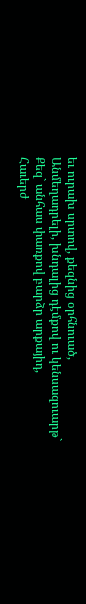եւ ուրախ սրտով, քեզնից օրհնուած,
Անմեղադրելի, խնդալից դէմքով ու կենսազուարթ`
Քեզ` անհաս փառքով բարձր արքայիդ,
Հաւերժ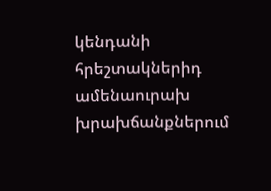կենդանի հրեշտակներիդ ամենաուրախ խրախճանքներում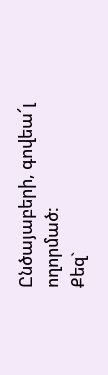Ընծայաբերի, գովեա՜լ ողորմած:
Քեզ`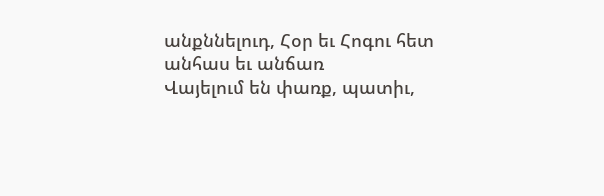անքննելուդ, Հօր եւ Հոգու հետ անհաս եւ անճառ
Վայելում են փառք, պատիւ,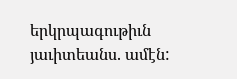երկրպագութիւն յաւիտեանս. ամէն: